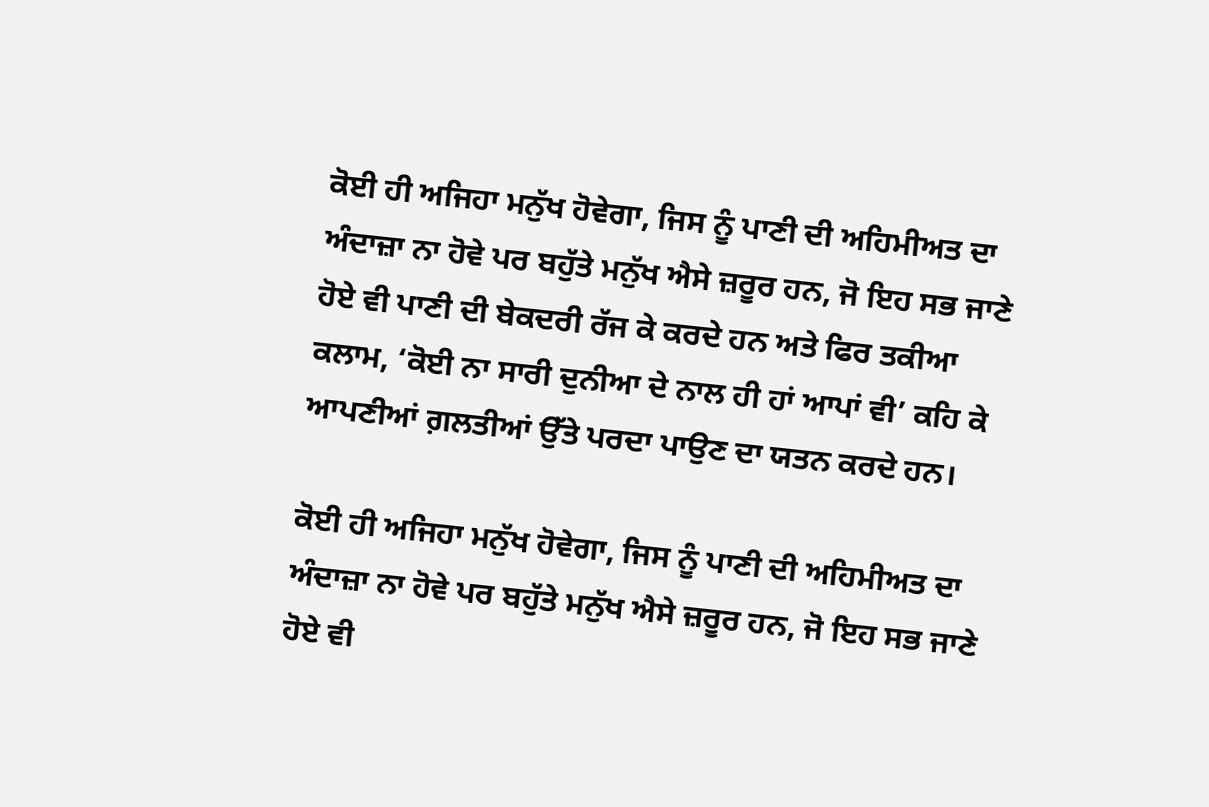ਕੋਈ ਹੀ ਅਜਿਹਾ ਮਨੁੱਖ ਹੋਵੇਗਾ, ਜਿਸ ਨੂੰ ਪਾਣੀ ਦੀ ਅਹਿਮੀਅਤ ਦਾ ਅੰਦਾਜ਼ਾ ਨਾ ਹੋਵੇ ਪਰ ਬਹੁੱਤੇ ਮਨੁੱਖ ਐਸੇ ਜ਼ਰੂਰ ਹਨ, ਜੋ ਇਹ ਸਭ ਜਾਣੇ ਹੋਏ ਵੀ ਪਾਣੀ ਦੀ ਬੇਕਦਰੀ ਰੱਜ ਕੇ ਕਰਦੇ ਹਨ ਅਤੇ ਫਿਰ ਤਕੀਆ ਕਲਾਮ, ‘ਕੋਈ ਨਾ ਸਾਰੀ ਦੁਨੀਆ ਦੇ ਨਾਲ ਹੀ ਹਾਂ ਆਪਾਂ ਵੀ’ ਕਹਿ ਕੇ ਆਪਣੀਆਂ ਗ਼ਲਤੀਆਂ ਉੱਤੇ ਪਰਦਾ ਪਾਉਣ ਦਾ ਯਤਨ ਕਰਦੇ ਹਨ।

ਕੋਈ ਹੀ ਅਜਿਹਾ ਮਨੁੱਖ ਹੋਵੇਗਾ, ਜਿਸ ਨੂੰ ਪਾਣੀ ਦੀ ਅਹਿਮੀਅਤ ਦਾ ਅੰਦਾਜ਼ਾ ਨਾ ਹੋਵੇ ਪਰ ਬਹੁੱਤੇ ਮਨੁੱਖ ਐਸੇ ਜ਼ਰੂਰ ਹਨ, ਜੋ ਇਹ ਸਭ ਜਾਣੇ ਹੋਏ ਵੀ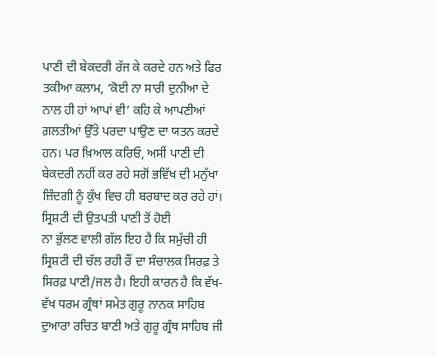ਪਾਣੀ ਦੀ ਬੇਕਦਰੀ ਰੱਜ ਕੇ ਕਰਦੇ ਹਨ ਅਤੇ ਫਿਰ ਤਕੀਆ ਕਲਾਮ, ‘ਕੋਈ ਨਾ ਸਾਰੀ ਦੁਨੀਆ ਦੇ ਨਾਲ ਹੀ ਹਾਂ ਆਪਾਂ ਵੀ’ ਕਹਿ ਕੇ ਆਪਣੀਆਂ ਗ਼ਲਤੀਆਂ ਉੱਤੇ ਪਰਦਾ ਪਾਉਣ ਦਾ ਯਤਨ ਕਰਦੇ ਹਨ। ਪਰ ਖ਼ਿਆਲ ਕਰਿਓ, ਅਸੀਂ ਪਾਣੀ ਦੀ ਬੇਕਦਰੀ ਨਹੀਂ ਕਰ ਰਹੇ ਸਗੋਂ ਭਵਿੱਖ ਦੀ ਮਨੁੱਖਾ ਜ਼ਿੰਦਗੀ ਨੂੰ ਕੁੱਖ ਵਿਚ ਹੀ ਬਰਬਾਦ ਕਰ ਰਹੇ ਹਾਂ।
ਸ੍ਰਿਸ਼ਟੀ ਦੀ ਉਤਪਤੀ ਪਾਣੀ ਤੋਂ ਹੋਈ
ਨਾ ਭੁੱਲਣ ਵਾਲੀ ਗੱਲ ਇਹ ਹੈ ਕਿ ਸਮੁੱਚੀ ਹੀ ਸ੍ਰਿਸ਼ਟੀ ਦੀ ਚੱਲ ਰਹੀ ਰੌਂ ਦਾ ਸੰਚਾਲਕ ਸਿਰਫ਼ ਤੇ ਸਿਰਫ਼ ਪਾਣੀ/ਜਲ ਹੈ। ਇਹੀ ਕਾਰਨ ਹੈ ਕਿ ਵੱਖ-ਵੱਖ ਧਰਮ ਗ੍ਰੰਥਾਂ ਸਮੇਤ ਗੁਰੂ ਨਾਨਕ ਸਾਹਿਬ ਦੁਆਰਾ ਰਚਿਤ ਬਾਣੀ ਅਤੇ ਗੁਰੂ ਗ੍ਰੰਥ ਸਾਹਿਬ ਜੀ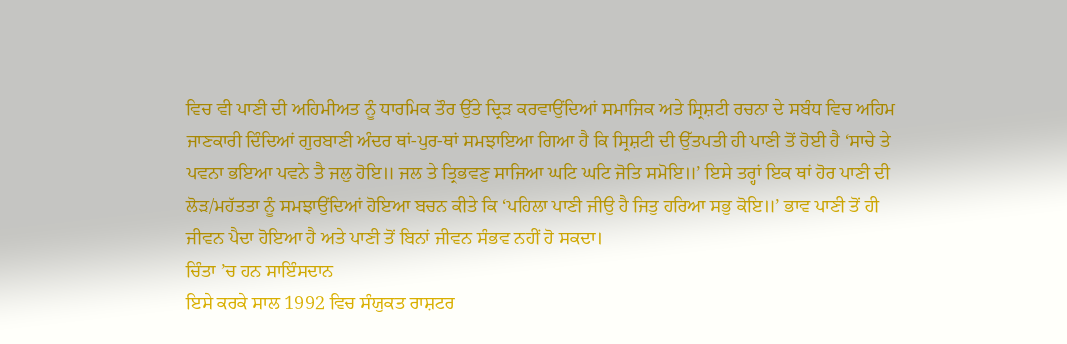ਵਿਚ ਵੀ ਪਾਣੀ ਦੀ ਅਹਿਮੀਅਤ ਨੂੰ ਧਾਰਮਿਕ ਤੌਰ ਉੱਤੇ ਦ੍ਰਿੜ ਕਰਵਾਉਂਦਿਆਂ ਸਮਾਜਿਕ ਅਤੇ ਸ੍ਰਿਸ਼ਟੀ ਰਚਨਾ ਦੇ ਸਬੰਧ ਵਿਚ ਅਹਿਮ ਜਾਣਕਾਰੀ ਦਿੰਦਿਆਂ ਗੁਰਬਾਣੀ ਅੰਦਰ ਥਾਂ-ਪੁਰ-ਥਾਂ ਸਮਝਾਇਆ ਗਿਆ ਹੈ ਕਿ ਸ੍ਰਿਸ਼ਟੀ ਦੀ ਉੱਤਪਤੀ ਹੀ ਪਾਣੀ ਤੋਂ ਹੋਈ ਹੈ ‘ਸਾਚੇ ਤੇ ਪਵਨਾ ਭਇਆ ਪਵਨੇ ਤੈ ਜਲੁ ਹੋਇ॥ ਜਲ ਤੇ ਤ੍ਰਿਭਵਣੁ ਸਾਜਿਆ ਘਟਿ ਘਟਿ ਜੋਤਿ ਸਮੋਇ॥’ ਇਸੇ ਤਰ੍ਹਾਂ ਇਕ ਥਾਂ ਹੋਰ ਪਾਣੀ ਦੀ ਲੋੜ/ਮਹੱਤਤਾ ਨੂੰ ਸਮਝਾਉਂਦਿਆਂ ਹੋਇਆ ਬਚਨ ਕੀਤੇ ਕਿ ‘ਪਹਿਲਾ ਪਾਣੀ ਜੀਉ ਹੈ ਜਿਤੁ ਹਰਿਆ ਸਭੁ ਕੋਇ॥’ ਭਾਵ ਪਾਣੀ ਤੋਂ ਹੀ ਜੀਵਨ ਪੈਦਾ ਹੋਇਆ ਹੈ ਅਤੇ ਪਾਣੀ ਤੋਂ ਬਿਨਾਂ ਜੀਵਨ ਸੰਭਵ ਨਹੀਂ ਹੋ ਸਕਦਾ।
ਚਿੰਤਾ ’ਚ ਹਨ ਸਾਇੰਸਦਾਨ
ਇਸੇ ਕਰਕੇ ਸਾਲ 1992 ਵਿਚ ਸੰਯੁਕਤ ਰਾਸ਼ਟਰ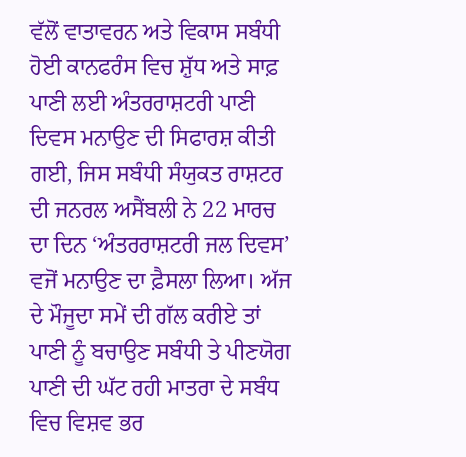ਵੱਲੋਂ ਵਾਤਾਵਰਨ ਅਤੇ ਵਿਕਾਸ ਸਬੰਧੀ ਹੋਈ ਕਾਨਫਰੰਸ ਵਿਚ ਸ਼ੁੱਧ ਅਤੇ ਸਾਫ਼ ਪਾਣੀ ਲਈ ਅੰਤਰਰਾਸ਼ਟਰੀ ਪਾਣੀ ਦਿਵਸ ਮਨਾਉਣ ਦੀ ਸਿਫਾਰਸ਼ ਕੀਤੀ ਗਈ, ਜਿਸ ਸਬੰਧੀ ਸੰਯੁਕਤ ਰਾਸ਼ਟਰ ਦੀ ਜਨਰਲ ਅਸੈਂਬਲੀ ਨੇ 22 ਮਾਰਚ ਦਾ ਦਿਨ ‘ਅੰਤਰਰਾਸ਼ਟਰੀ ਜਲ ਦਿਵਸ’ ਵਜੋਂ ਮਨਾਉਣ ਦਾ ਫ਼ੈਸਲਾ ਲਿਆ। ਅੱਜ ਦੇ ਮੌਜੂਦਾ ਸਮੇਂ ਦੀ ਗੱਲ ਕਰੀਏ ਤਾਂ ਪਾਣੀ ਨੂੰ ਬਚਾਉਣ ਸਬੰਧੀ ਤੇ ਪੀਣਯੋਗ ਪਾਣੀ ਦੀ ਘੱਟ ਰਹੀ ਮਾਤਰਾ ਦੇ ਸਬੰਧ ਵਿਚ ਵਿਸ਼ਵ ਭਰ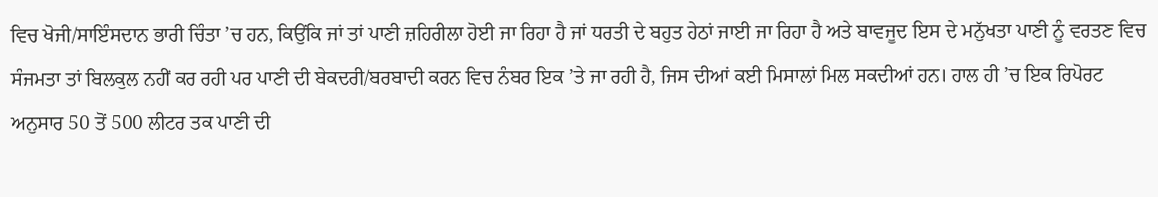ਵਿਚ ਖੋਜੀ/ਸਾਇੰਸਦਾਨ ਭਾਰੀ ਚਿੰਤਾ ’ਚ ਹਨ, ਕਿਉਂਕਿ ਜਾਂ ਤਾਂ ਪਾਣੀ ਜ਼ਹਿਰੀਲਾ ਹੋਈ ਜਾ ਰਿਹਾ ਹੈ ਜਾਂ ਧਰਤੀ ਦੇ ਬਹੁਤ ਹੇਠਾਂ ਜਾਈ ਜਾ ਰਿਹਾ ਹੈ ਅਤੇ ਬਾਵਜੂਦ ਇਸ ਦੇ ਮਨੁੱਖਤਾ ਪਾਣੀ ਨੂੰ ਵਰਤਣ ਵਿਚ ਸੰਜਮਤਾ ਤਾਂ ਬਿਲਕੁਲ ਨਹੀਂ ਕਰ ਰਹੀ ਪਰ ਪਾਣੀ ਦੀ ਬੇਕਦਰੀ/ਬਰਬਾਦੀ ਕਰਨ ਵਿਚ ਨੰਬਰ ਇਕ ’ਤੇ ਜਾ ਰਹੀ ਹੈ, ਜਿਸ ਦੀਆਂ ਕਈ ਮਿਸਾਲਾਂ ਮਿਲ ਸਕਦੀਆਂ ਹਨ। ਹਾਲ ਹੀ ’ਚ ਇਕ ਰਿਪੋਰਟ ਅਨੁਸਾਰ 50 ਤੋਂ 500 ਲੀਟਰ ਤਕ ਪਾਣੀ ਦੀ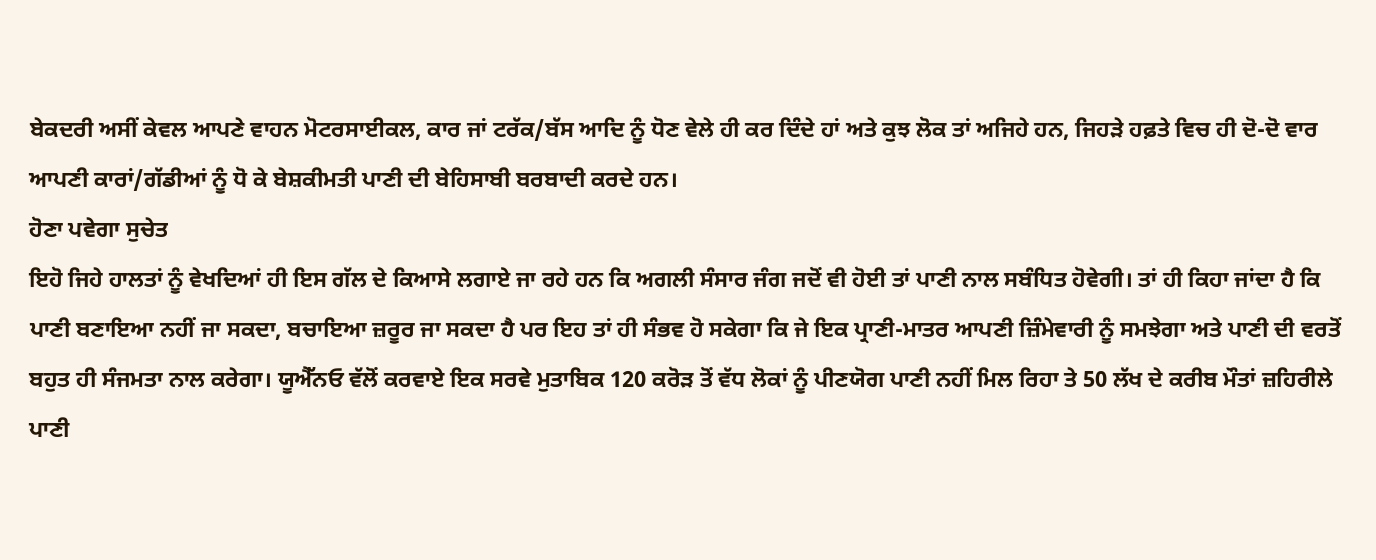ਬੇਕਦਰੀ ਅਸੀਂ ਕੇਵਲ ਆਪਣੇ ਵਾਹਨ ਮੋਟਰਸਾਈਕਲ, ਕਾਰ ਜਾਂ ਟਰੱਕ/ਬੱਸ ਆਦਿ ਨੂੰ ਧੋਣ ਵੇਲੇ ਹੀ ਕਰ ਦਿੰਦੇ ਹਾਂ ਅਤੇ ਕੁਝ ਲੋਕ ਤਾਂ ਅਜਿਹੇ ਹਨ, ਜਿਹੜੇ ਹਫ਼ਤੇ ਵਿਚ ਹੀ ਦੋ-ਦੋ ਵਾਰ ਆਪਣੀ ਕਾਰਾਂ/ਗੱਡੀਆਂ ਨੂੰ ਧੋ ਕੇ ਬੇਸ਼ਕੀਮਤੀ ਪਾਣੀ ਦੀ ਬੇਹਿਸਾਬੀ ਬਰਬਾਦੀ ਕਰਦੇ ਹਨ।
ਹੋਣਾ ਪਵੇਗਾ ਸੁਚੇਤ
ਇਹੋ ਜਿਹੇ ਹਾਲਤਾਂ ਨੂੰ ਵੇਖਦਿਆਂ ਹੀ ਇਸ ਗੱਲ ਦੇ ਕਿਆਸੇ ਲਗਾਏ ਜਾ ਰਹੇ ਹਨ ਕਿ ਅਗਲੀ ਸੰਸਾਰ ਜੰਗ ਜਦੋਂ ਵੀ ਹੋਈ ਤਾਂ ਪਾਣੀ ਨਾਲ ਸਬੰਧਿਤ ਹੋਵੇਗੀ। ਤਾਂ ਹੀ ਕਿਹਾ ਜਾਂਦਾ ਹੈ ਕਿ ਪਾਣੀ ਬਣਾਇਆ ਨਹੀਂ ਜਾ ਸਕਦਾ, ਬਚਾਇਆ ਜ਼ਰੂਰ ਜਾ ਸਕਦਾ ਹੈ ਪਰ ਇਹ ਤਾਂ ਹੀ ਸੰਭਵ ਹੋ ਸਕੇਗਾ ਕਿ ਜੇ ਇਕ ਪ੍ਰਾਣੀ-ਮਾਤਰ ਆਪਣੀ ਜ਼ਿੰਮੇਵਾਰੀ ਨੂੰ ਸਮਝੇਗਾ ਅਤੇ ਪਾਣੀ ਦੀ ਵਰਤੋਂ ਬਹੁਤ ਹੀ ਸੰਜਮਤਾ ਨਾਲ ਕਰੇਗਾ। ਯੂਐੱਨਓ ਵੱਲੋਂ ਕਰਵਾਏ ਇਕ ਸਰਵੇ ਮੁਤਾਬਿਕ 120 ਕਰੋੜ ਤੋਂ ਵੱਧ ਲੋਕਾਂ ਨੂੰ ਪੀਣਯੋਗ ਪਾਣੀ ਨਹੀਂ ਮਿਲ ਰਿਹਾ ਤੇ 50 ਲੱਖ ਦੇ ਕਰੀਬ ਮੌਤਾਂ ਜ਼ਹਿਰੀਲੇ ਪਾਣੀ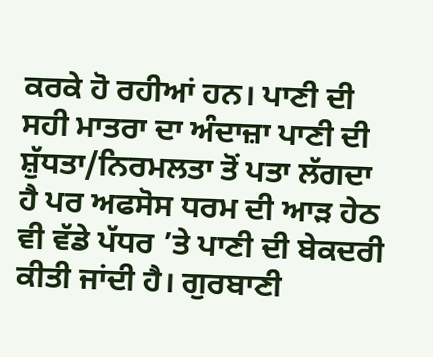ਕਰਕੇ ਹੋ ਰਹੀਆਂ ਹਨ। ਪਾਣੀ ਦੀ ਸਹੀ ਮਾਤਰਾ ਦਾ ਅੰਦਾਜ਼ਾ ਪਾਣੀ ਦੀ ਸ਼ੁੱਧਤਾ/ਨਿਰਮਲਤਾ ਤੋਂ ਪਤਾ ਲੱਗਦਾ ਹੈ ਪਰ ਅਫਸੋਸ ਧਰਮ ਦੀ ਆੜ ਹੇਠ ਵੀ ਵੱਡੇ ਪੱਧਰ ’ਤੇ ਪਾਣੀ ਦੀ ਬੇਕਦਰੀ ਕੀਤੀ ਜਾਂਦੀ ਹੈ। ਗੁਰਬਾਣੀ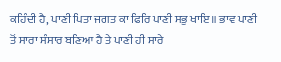ਕਹਿੰਦੀ ਹੈ, ਪਾਣੀ ਪਿਤਾ ਜਗਤ ਕਾ ਫਿਰਿ ਪਾਣੀ ਸਭੁ ਖਾਇ॥ ਭਾਵ ਪਾਣੀ ਤੋਂ ਸਾਰਾ ਸੰਸਾਰ ਬਣਿਆ ਹੈ ਤੇ ਪਾਣੀ ਹੀ ਸਾਰੇ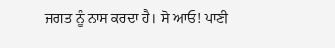ਜਗਤ ਨੂੰ ਨਾਸ ਕਰਦਾ ਹੈ। ਸੋ ਆਓ! ਪਾਣੀ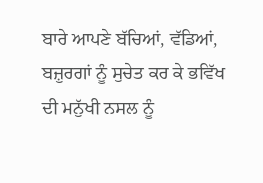ਬਾਰੇ ਆਪਣੇ ਬੱਚਿਆਂ, ਵੱਡਿਆਂ, ਬਜ਼ੁਰਗਾਂ ਨੂੰ ਸੁਚੇਤ ਕਰ ਕੇ ਭਵਿੱਖ ਦੀ ਮਨੁੱਖੀ ਨਸਲ ਨੂੰ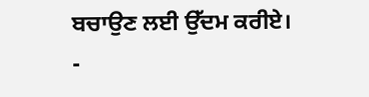ਬਚਾਉਣ ਲਈ ਉੱਦਮ ਕਰੀਏ।
-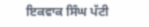ਇਕਵਾਕ ਸਿੰਘ ਪੱਟੀ